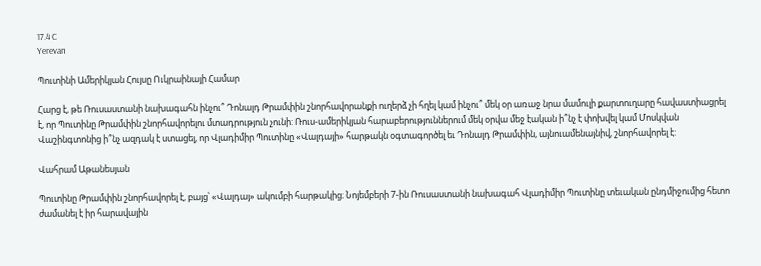17.4 C
Yerevan

Պուտինի Ամերիկյան Հույսը Ուկրաինայի Համար

Հարց է, թե Ռուսաստանի նախագահն ինչու՞ Դոնալդ Թրամփին շնորհավորանքի ուղերձ չի հղել կամ ինչու՞ մեկ օր առաջ նրա մամուլի քարտուղարը հավաստիացրել է, որ Պուտինը Թրամփին շնորհավորելու մտադրություն չունի: Ռուս-ամերիկյան հարաբերություններում մեկ օրվա մեջ էական ի՞նչ է փոխվել կամ Մոսկվան Վաշինգտոնից ի՞նչ ազդակ է ստացել, որ Վլադիմիր Պուտինը «Վալդայի» հարթակն օգտագործել եւ Դոնալդ Թրամփին, այնուամենայնիվ, շնորհավորել է:

Վահրամ Աթանեսյան

Պուտինը Թրամփին շնորհավորել է, բայց՝ «Վալդայ» ակումբի հարթակից։ Նոյեմբերի 7‑ին Ռուսաստանի նախագահ Վլադիմիր Պուտինը տեւական ընդմիջումից հետո ժամանել է իր հարավային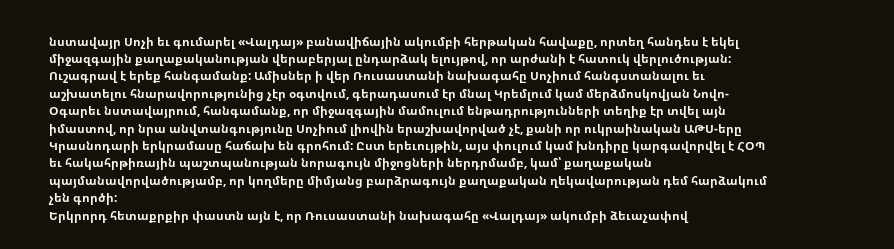նստավայր Սոչի եւ գումարել «Վալդայ» բանավիճային ակումբի հերթական հավաքը, որտեղ հանդես է եկել միջազգային քաղաքականության վերաբերյալ ընդարձակ ելույթով, որ արժանի է հատուկ վերլուծության:
Ուշագրավ է երեք հանգամանք: Ամիսներ ի վեր Ռուսաստանի նախագահը Սոչիում հանգստանալու եւ աշխատելու հնարավորությունից չէր օգտվում, գերադասում էր մնալ Կրեմլում կամ մերձմոսկովյան Նովո-Օգարեւ նստավայրում, հանգամանք, որ միջազգային մամուլում ենթադրությունների տեղիք էր տվել այն իմաստով, որ նրա անվտանգությունը Սոչիում լիովին երաշխավորված չէ, քանի որ ուկրաինական ԱԹՍ-երը Կրասնոդարի երկրամասը հաճախ են գրոհում: Ըստ երեւույթին, այս փուլում կամ խնդիրը կարգավորվել է ՀՕՊ եւ հակահրթիռային պաշտպանության նորագույն միջոցների ներդրմամբ, կամ՝ քաղաքական պայմանավորվածությամբ, որ կողմերը միմյանց բարձրագույն քաղաքական ղեկավարության դեմ հարձակում չեն գործի:
Երկրորդ հետաքրքիր փաստն այն է, որ Ռուսաստանի նախագահը «Վալդայ» ակումբի ձեւաչափով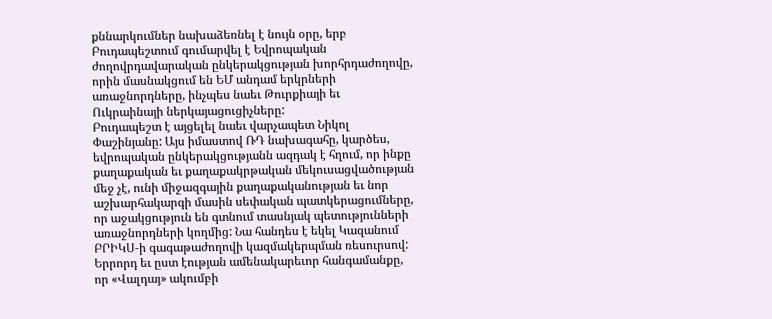քննարկումներ նախաձեռնել է նույն օրը, երբ Բուդապեշտում գումարվել է Եվրոպական ժողովրդավարական ընկերակցության խորհրդաժողովը, որին մասնակցում են ԵՄ անդամ երկրների առաջնորդները, ինչպես նաեւ Թուրքիայի եւ Ուկրաինայի ներկայացուցիչները:
Բուդապեշտ է այցելել նաեւ վարչապետ Նիկոլ Փաշինյանը: Այս իմաստով ՌԴ նախագահը, կարծես, եվրոպական ընկերակցությանն ազդակ է հղում, որ ինքը քաղաքական եւ քաղաքակրթական մեկուսացվածության մեջ չէ, ունի միջազգային քաղաքականության եւ նոր աշխարհակարգի մասին սեփական պատկերացումները, որ աջակցություն են գտնում տասնյակ պետությունների առաջնորդների կողմից: Նա հանդես է եկել Կազանում ԲՐԻԿՍ‑ի գագաթաժողովի կազմակերպման ռեսուրսով: Երրորդ եւ ըստ էության ամենակարեւոր հանգամանքը, որ «Վալդայ» ակումբի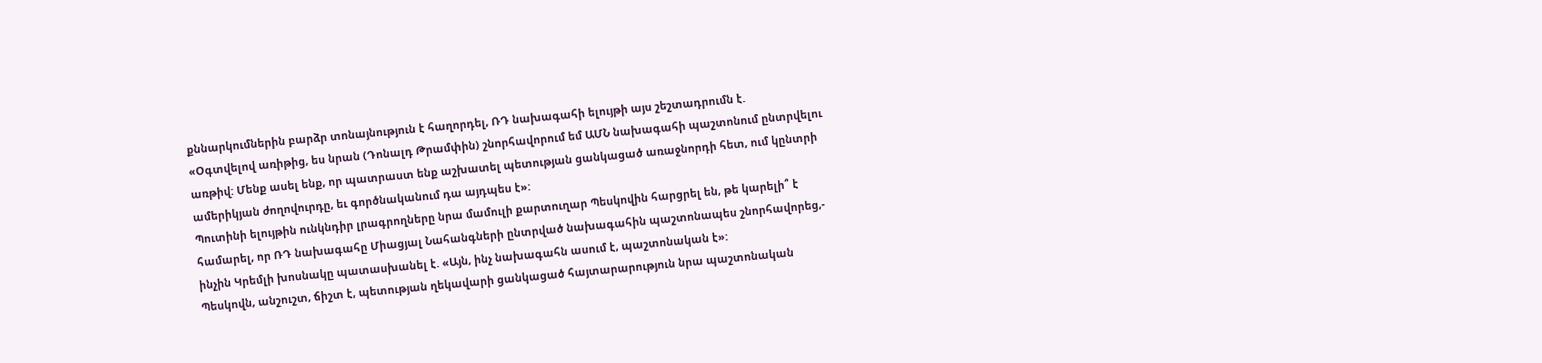քննարկումներին բարձր տոնայնություն է հաղորդել, ՌԴ նախագահի ելույթի այս շեշտադրումն է.
«Օգտվելով առիթից, ես նրան (Դոնալդ Թրամփին) շնորհավորում եմ ԱՄՆ նախագահի պաշտոնում ընտրվելու առթիվ: Մենք ասել ենք, որ պատրաստ ենք աշխատել պետության ցանկացած առաջնորդի հետ, ում կընտրի ամերիկյան ժողովուրդը, եւ գործնականում դա այդպես է»:
Պուտինի ելույթին ունկնդիր լրագրողները նրա մամուլի քարտուղար Պեսկովին հարցրել են, թե կարելի՞ է համարել, որ ՌԴ նախագահը Միացյալ Նահանգների ընտրված նախագահին պաշտոնապես շնորհավորեց,- ինչին Կրեմլի խոսնակը պատասխանել է. «Այն, ինչ նախագահն ասում է, պաշտոնական է»:
Պեսկովն, անշուշտ, ճիշտ է, պետության ղեկավարի ցանկացած հայտարարություն նրա պաշտոնական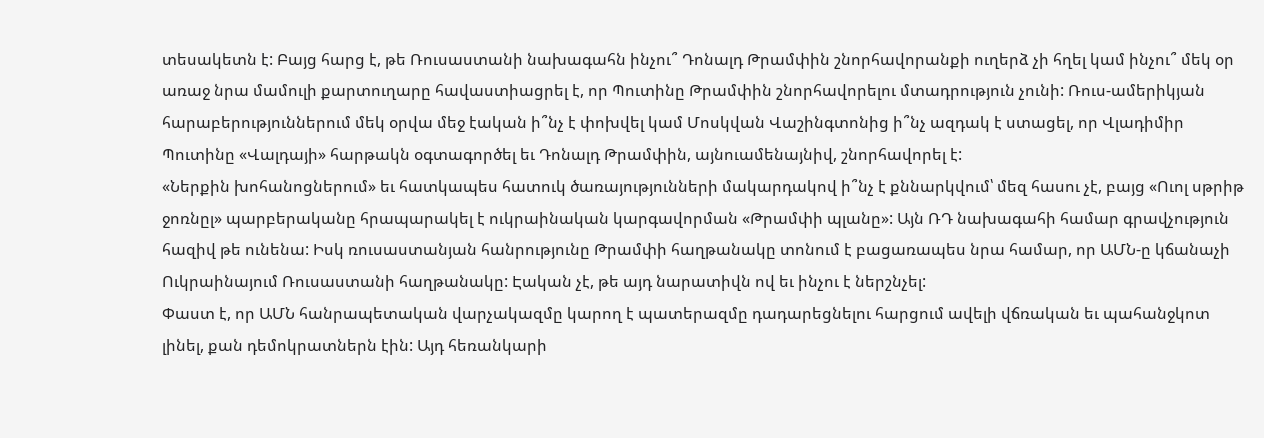տեսակետն է: Բայց հարց է, թե Ռուսաստանի նախագահն ինչու՞ Դոնալդ Թրամփին շնորհավորանքի ուղերձ չի հղել կամ ինչու՞ մեկ օր առաջ նրա մամուլի քարտուղարը հավաստիացրել է, որ Պուտինը Թրամփին շնորհավորելու մտադրություն չունի: Ռուս-ամերիկյան հարաբերություններում մեկ օրվա մեջ էական ի՞նչ է փոխվել կամ Մոսկվան Վաշինգտոնից ի՞նչ ազդակ է ստացել, որ Վլադիմիր Պուտինը «Վալդայի» հարթակն օգտագործել եւ Դոնալդ Թրամփին, այնուամենայնիվ, շնորհավորել է:
«Ներքին խոհանոցներում» եւ հատկապես հատուկ ծառայությունների մակարդակով ի՞նչ է քննարկվում՝ մեզ հասու չէ, բայց «Ուոլ սթրիթ ջոռնըլ» պարբերականը հրապարակել է ուկրաինական կարգավորման «Թրամփի պլանը»: Այն ՌԴ նախագահի համար գրավչություն հազիվ թե ունենա: Իսկ ռուսաստանյան հանրությունը Թրամփի հաղթանակը տոնում է բացառապես նրա համար, որ ԱՄՆ‑ը կճանաչի Ուկրաինայում Ռուսաստանի հաղթանակը: Էական չէ, թե այդ նարատիվն ով եւ ինչու է ներշնչել:
Փաստ է, որ ԱՄՆ հանրապետական վարչակազմը կարող է պատերազմը դադարեցնելու հարցում ավելի վճռական եւ պահանջկոտ լինել, քան դեմոկրատներն էին: Այդ հեռանկարի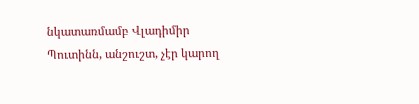նկատառմամբ Վլադիմիր Պուտինն, անշուշտ, չէր կարող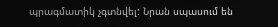պրագմատիկ չգտնվել: Նրան սպասում են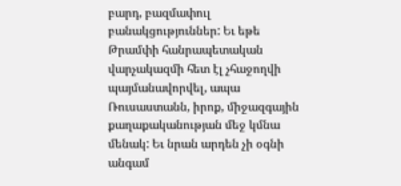բարդ, բազմափուլ բանակցություններ: Եւ եթե Թրամփի հանրապետական վարչակազմի հետ էլ չհաջողվի պայմանավորվել, ապա Ռուսաստանն, իրոք, միջազգային քաղաքականության մեջ կմնա մենակ: Եւ նրան արդեն չի օգնի անգամ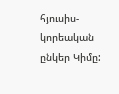հյուսիս- կորեական ընկեր Կիմը: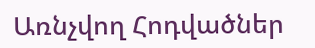Առնչվող Հոդվածներ